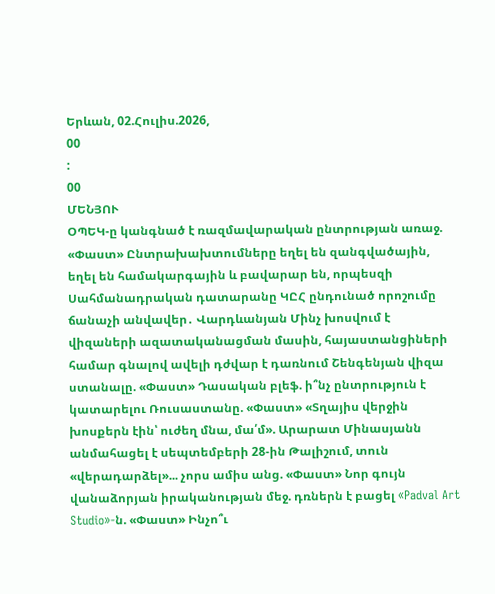Երևան, 02.Հուլիս.2026,
00
:
00
ՄԵՆՅՈՒ
ՕՊԵԿ-ը կանգնած է ռազմավարական ընտրության առաջ. «Փաստ» Ընտրախախտումները եղել են զանգվածային, եղել են համակարգային և բավարար են, որպեսզի Սահմանադրական դատարանը ԿԸՀ ընդունած որոշումը ճանաչի անվավեր․ Վարդևանյան Մինչ խոսվում է վիզաների ազատականացման մասին, հայաստանցիների համար գնալով ավելի դժվար է դառնում Շենգենյան վիզա ստանալը. «Փաստ» Դասական բլեֆ. ի՞նչ ընտրություն է կատարելու Ռուսաստանը. «Փաստ» «Տղայիս վերջին խոսքերն էին՝ ուժեղ մնա, մա՛մ». Արարատ Մինասյանն անմահացել է սեպտեմբերի 28-ին Թալիշում, տուն «վերադարձել»... չորս ամիս անց. «Փաստ» Նոր գույն վանաձորյան իրականության մեջ. դռներն է բացել «Padval Art Studio»-ն. «Փաստ» Ինչո՞ւ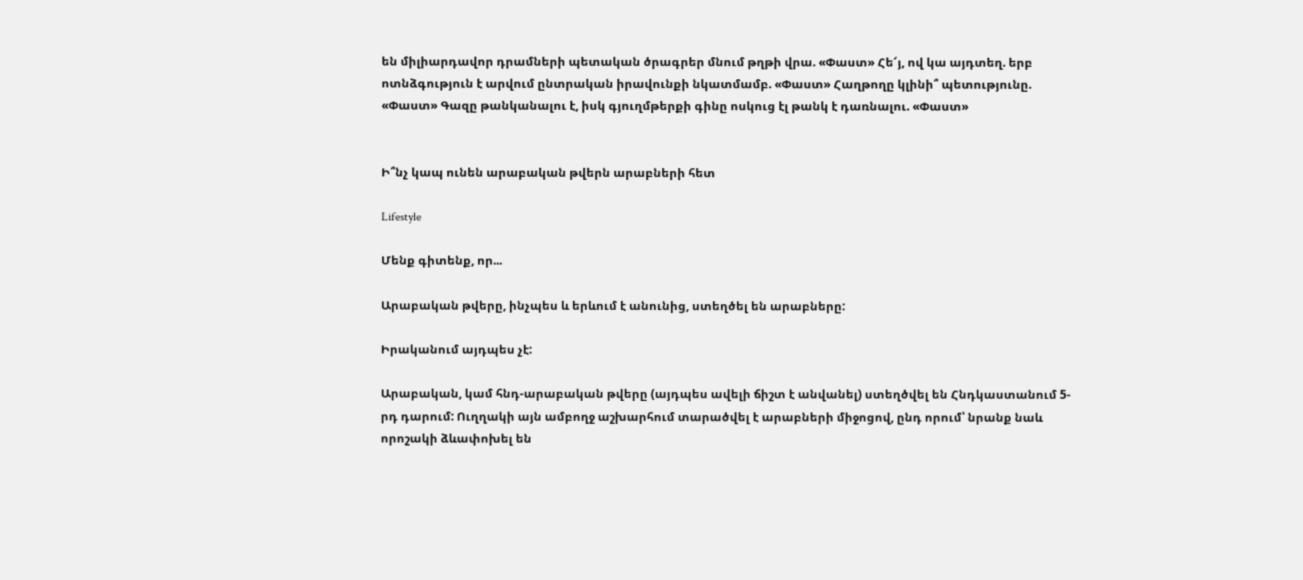են միլիարդավոր դրամների պետական ծրագրեր մնում թղթի վրա. «Փաստ» Հե՜յ, ով կա այդտեղ. երբ ոտնձգություն է արվում ընտրական իրավունքի նկատմամբ. «Փաստ» Հաղթողը կլինի՞ պետությունը. «Փաստ» Գազը թանկանալու է, իսկ գյուղմթերքի գինը ոսկուց էլ թանկ է դառնալու. «Փաստ»


Ի՞նչ կապ ունեն արաբական թվերն արաբների հետ

Lifestyle

Մենք գիտենք, որ...

Արաբական թվերը, ինչպես և երևում է անունից, ստեղծել են արաբները:

Իրականում այդպես չէ:

Արաբական, կամ հնդ-արաբական թվերը (այդպես ավելի ճիշտ է անվանել) ստեղծվել են Հնդկաստանում 5-րդ դարում: Ուղղակի այն ամբողջ աշխարհում տարածվել է արաբների միջոցով, ընդ որում՝ նրանք նաև որոշակի ձևափոխել են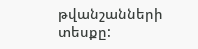թվանշանների տեսքը: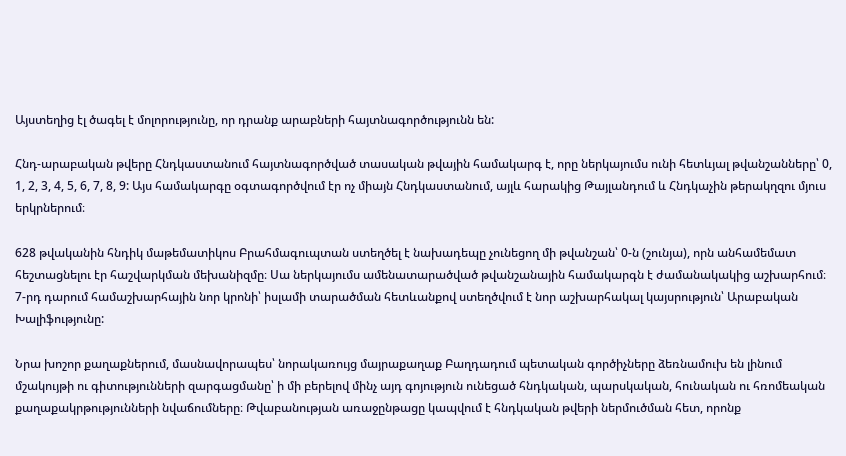Այստեղից էլ ծագել է մոլորությունը, որ դրանք արաբների հայտնագործությունն են:

Հնդ-արաբական թվերը Հնդկաստանում հայտնագործված տասական թվային համակարգ է, որը ներկայումս ունի հետևյալ թվանշանները՝ 0, 1, 2, 3, 4, 5, 6, 7, 8, 9: Այս համակարգը օգտագործվում էր ոչ միայն Հնդկաստանում, այլև հարակից Թայլանդում և Հնդկաչին թերակղզու մյուս երկրներում։

628 թվականին հնդիկ մաթեմատիկոս Բրահմագուպտան ստեղծել է նախադեպը չունեցող մի թվանշան՝ 0-ն (շունյա), որն անհամեմատ հեշտացնելու էր հաշվարկման մեխանիզմը։ Սա ներկայումս ամենատարածված թվանշանային համակարգն է ժամանակակից աշխարհում։ 7-րդ դարում համաշխարհային նոր կրոնի՝ իսլամի տարածման հետևանքով ստեղծվում է նոր աշխարհակալ կայսրություն՝ Արաբական Խալիֆությունը:

Նրա խոշոր քաղաքներում, մասնավորապես՝ նորակառույց մայրաքաղաք Բաղդադում պետական գործիչները ձեռնամուխ են լինում մշակույթի ու գիտությունների զարգացմանը՝ ի մի բերելով մինչ այդ գոյություն ունեցած հնդկական, պարսկական, հունական ու հռոմեական քաղաքակրթությունների նվաճումները։ Թվաբանության առաջընթացը կապվում է հնդկական թվերի ներմուծման հետ, որոնք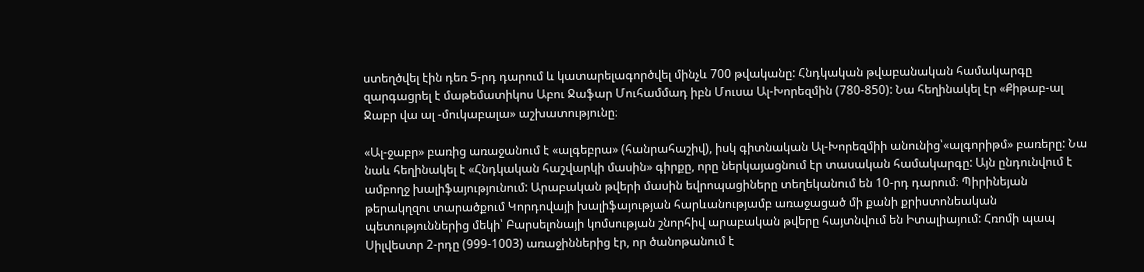ստեղծվել էին դեռ 5-րդ դարում և կատարելագործվել մինչև 700 թվականը: Հնդկական թվաբանական համակարգը զարգացրել է մաթեմատիկոս Աբու Ջաֆար Մուհամմադ իբն Մուսա Ալ-Խորեզմին (780-850): Նա հեղինակել էր «Քիթաբ-ալ Ջաբր վա ալ -մուկաբալա» աշխատությունը։

«Ալ-ջաբր» բառից առաջանում է «ալգեբրա» (հանրահաշիվ), իսկ գիտնական Ալ-Խորեզմիի անունից՝«ալգորիթմ» բառերը: Նա նաև հեղինակել է «Հնդկական հաշվարկի մասին» գիրքը, որը ներկայացնում էր տասական համակարգը: Այն ընդունվում է ամբողջ խալիֆայությունում: Արաբական թվերի մասին եվրոպացիները տեղեկանում են 10-րդ դարում։ Պիրինեյան թերակղզու տարածքում Կորդովայի խալիֆայության հարևանությամբ առաջացած մի քանի քրիստոնեական պետություններից մեկի՝ Բարսելոնայի կոմսության շնորհիվ արաբական թվերը հայտնվում են Իտալիայում: Հռոմի պապ Սիլվեստր 2-րդը (999-1003) առաջիններից էր, որ ծանոթանում է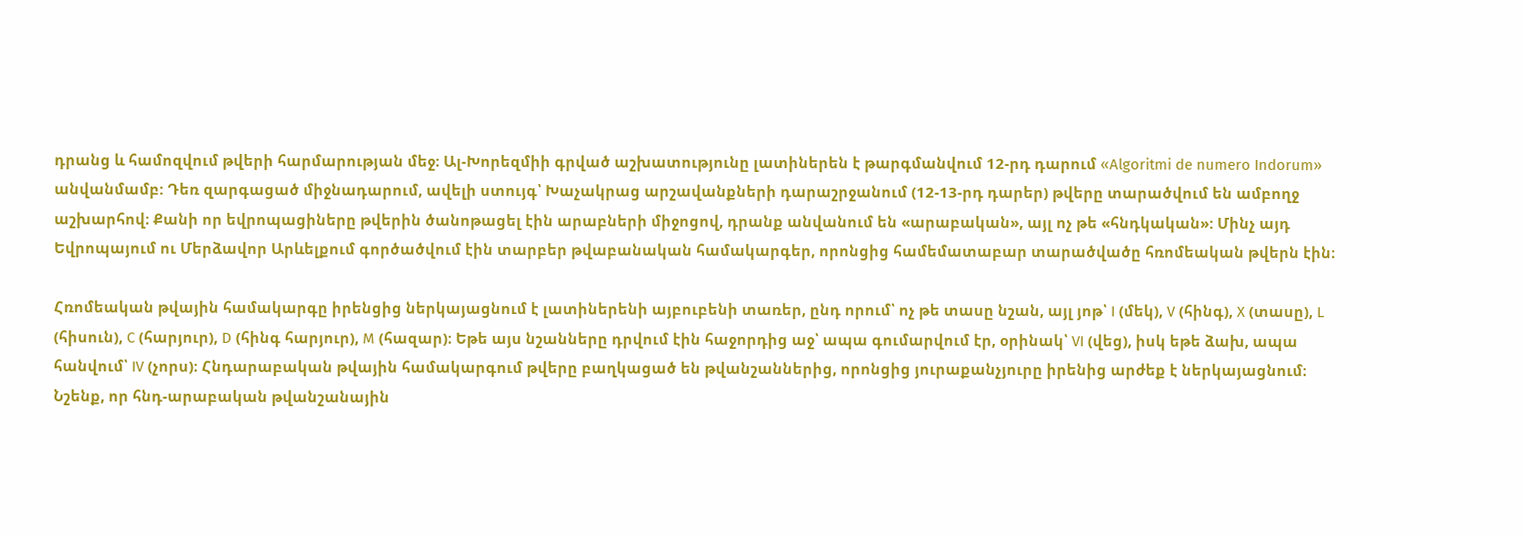դրանց և համոզվում թվերի հարմարության մեջ։ Ալ-Խորեզմիի գրված աշխատությունը լատիներեն է թարգմանվում 12-րդ դարում «Algoritmi de numero Indorum» անվանմամբ: Դեռ զարգացած միջնադարում, ավելի ստույգ՝ Խաչակրաց արշավանքների դարաշրջանում (12-13-րդ դարեր) թվերը տարածվում են ամբողջ աշխարհով։ Քանի որ եվրոպացիները թվերին ծանոթացել էին արաբների միջոցով, դրանք անվանում են «արաբական», այլ ոչ թե «հնդկական»: Մինչ այդ Եվրոպայում ու Մերձավոր Արևելքում գործածվում էին տարբեր թվաբանական համակարգեր, որոնցից համեմատաբար տարածվածը հռոմեական թվերն էին։

Հռոմեական թվային համակարգը իրենցից ներկայացնում է լատիներենի այբուբենի տառեր, ընդ որում՝ ոչ թե տասը նշան, այլ յոթ՝ I (մեկ), V (հինգ), X (տասը), L (հիսուն), C (հարյուր), D (հինգ հարյուր), M (հազար)։ Եթե այս նշանները դրվում էին հաջորդից աջ՝ ապա գումարվում էր, օրինակ՝ VI (վեց), իսկ եթե ձախ, ապա հանվում՝ IV (չորս)։ Հնդարաբական թվային համակարգում թվերը բաղկացած են թվանշաններից, որոնցից յուրաքանչյուրը իրենից արժեք է ներկայացնում։ Նշենք, որ հնդ-արաբական թվանշանային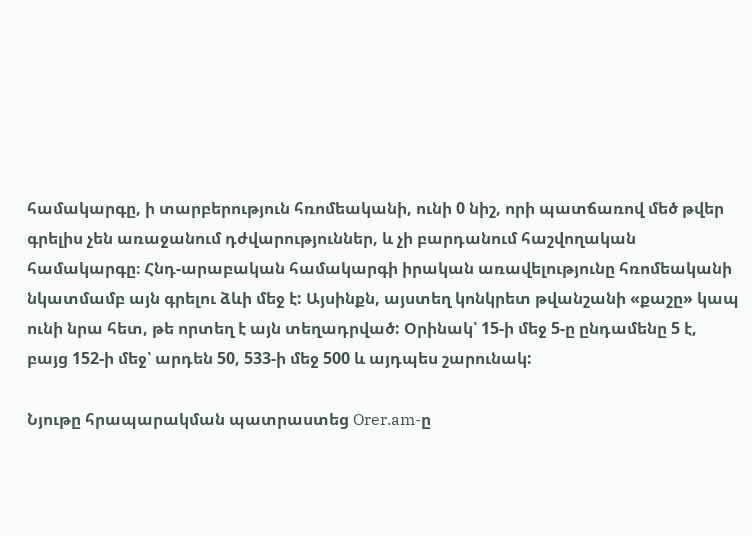համակարգը, ի տարբերություն հռոմեականի, ունի 0 նիշ, որի պատճառով մեծ թվեր գրելիս չեն առաջանում դժվարություններ, և չի բարդանում հաշվողական համակարգը։ Հնդ-արաբական համակարգի իրական առավելությունը հռոմեականի նկատմամբ այն գրելու ձևի մեջ է: Այսինքն, այստեղ կոնկրետ թվանշանի «քաշը» կապ ունի նրա հետ, թե որտեղ է այն տեղադրված: Օրինակ՝ 15-ի մեջ 5-ը ընդամենը 5 է, բայց 152-ի մեջ՝ արդեն 50, 533-ի մեջ 500 և այդպես շարունակ:

Նյութը հրապարակման պատրաստեց Orer.am-ը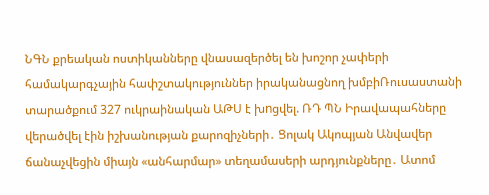ՆԳՆ քրեական ոստիկանները վնասազերծել են խոշոր չափերի համակարգչային հափշտակություններ իրականացնող խմբիՌուսաստանի տարածքում 327 ուկրաինական ԱԹՍ է խnցվել. ՌԴ ՊՆ Իրավապահները վերածվել էին իշխանության քարոզիչների․ Ցոլակ Ակոպյան Անվավեր ճանաչվեցին միայն «անհարմար» տեղամասերի արդյունքները․ Ատոմ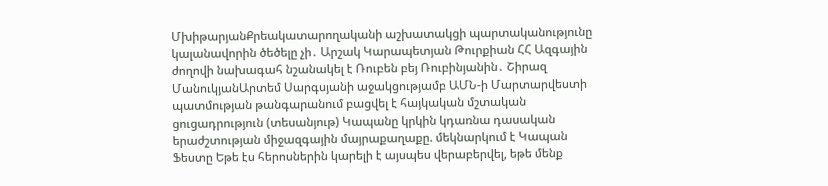ՄխիթարյանՔրեակատարողականի աշխատակցի պարտականությունը կալանավորին ծեծելը չի․ Արշակ Կարապետյան Թուրքիան ՀՀ Ազգային ժողովի նախագահ նշանակել է Ռուբեն բեյ Ռուբինյանին․ Շիրազ ՄանուկյանԱրտեմ Սարգսյանի աջակցությամբ ԱՄՆ-ի Մարտարվեստի պատմության թանգարանում բացվել է հայկական մշտական ցուցադրություն (տեսանյութ) Կապանը կրկին կդառնա դասական երաժշտության միջազգային մայրաքաղաքը. մեկնարկում է Կապան Ֆեստը Եթե էս հերոսներին կարելի է այսպես վերաբերվել, եթե մենք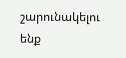շարունակելու ենք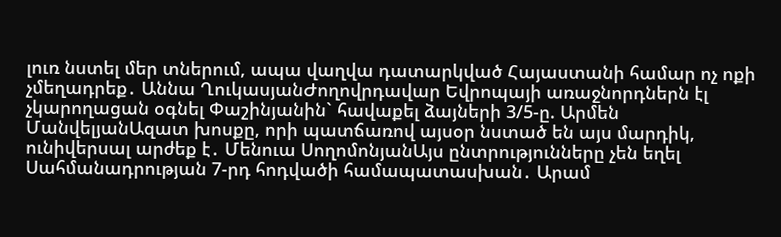լուռ նստել մեր տներում, ապա վաղվա դատարկված Հայաստանի համար ոչ ոքի չմեղադրեք․ Աննա ՂուկասյանԺողովրդավար Եվրոպայի առաջնորդներն էլ չկարողացան օգնել Փաշինյանին` հավաքել ձայների 3/5-ը. Արմեն ՄանվելյանԱզատ խոսքը, որի պատճառով այսօր նստած են այս մարդիկ, ունիվերսալ արժեք է․ Մենուա ՍողոմոնյանԱյս ընտրությունները չեն եղել Սահմանադրության 7-րդ հոդվածի համապատասխան․ Արամ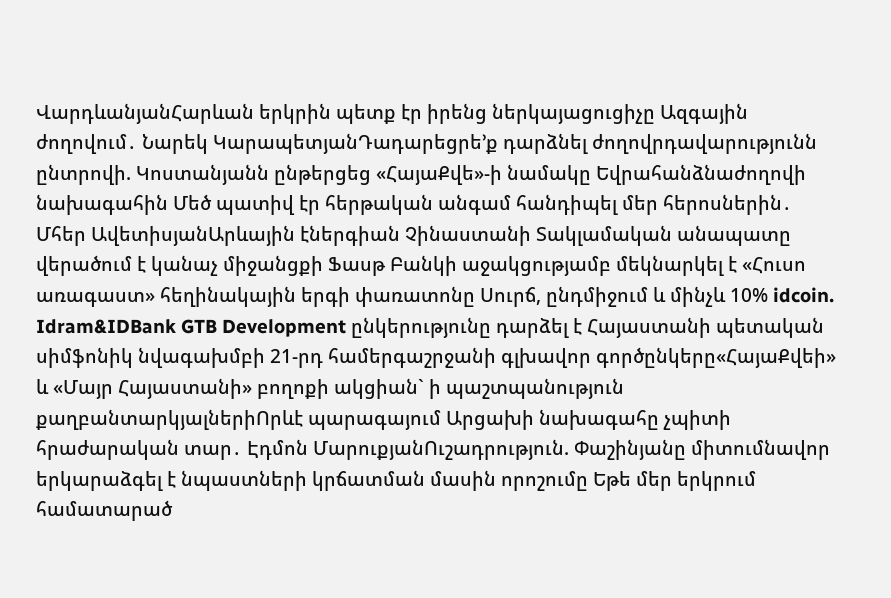ՎարդևանյանՀարևան երկրին պետք էր իրենց ներկայացուցիչը Ազգային ժողովում․ Նարեկ ԿարապետյանԴադարեցրե’ք դարձնել ժողովրդավարությունն ընտրովի. Կոստանյանն ընթերցեց «ՀայաՔվե»-ի նամակը Եվրահանձնաժողովի նախագահին Մեծ պատիվ էր հերթական անգամ հանդիպել մեր հերոսներին․ Մհեր ԱվետիսյանԱրևային էներգիան Չինաստանի Տակլամական անապատը վերածում է կանաչ միջանցքի Ֆասթ Բանկի աջակցությամբ մեկնարկել է «Հուսո առագաստ» հեղինակային երգի փառատոնը Սուրճ, ընդմիջում և մինչև 10% idcoin. Idram&IDBank GTB Development ընկերությունը դարձել է Հայաստանի պետական սիմֆոնիկ նվագախմբի 21-րդ համերգաշրջանի գլխավոր գործընկերը«ՀայաՔվեի» և «Մայր Հայաստանի» բողոքի ակցիան` ի պաշտպանություն քաղբանտարկյալներիՈրևէ պարագայում Արցախի նախագահը չպիտի հրաժարական տար․ Էդմոն ՄարուքյանՈւշադրություն. Փաշինյանը միտումնավոր երկարաձգել է նպաստների կրճատման մասին որոշումը Եթե մեր երկրում համատարած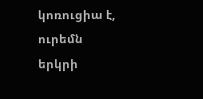կոռուցիա է, ուրեմն երկրի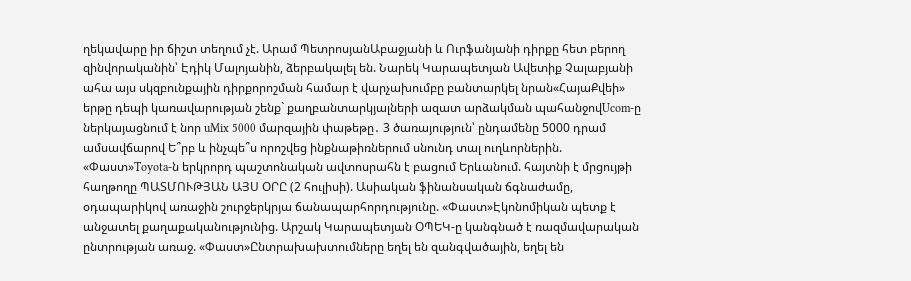ղեկավարը իր ճիշտ տեղում չէ. Արամ ՊետրոսյանԱբաջյանի և Ուրֆանյանի դիրքը հետ բերող զինվորականին՝ Էդիկ Մալոյանին, ձերբակալել են. Նարեկ Կարապետյան Ավետիք Չալաբյանի ահա այս սկզբունքային դիրքորոշման համար է վարչախումբը բանտարկել նրան«ՀայաՔվեի» երթը դեպի կառավարության շենք` քաղբանտարկյալների ազատ արձակման պահանջովUcom-ը ներկայացնում է նոր uMix 5000 մարզային փաթեթը․ 3 ծառայություն՝ ընդամենը 5000 դրամ ամսավճարով Ե՞րբ և ինչպե՞ս որոշվեց ինքնաթիռներում սնունդ տալ ուղևորներին. «Փաստ»Toyota-ն երկրորդ պաշտոնական ավտոսրահն է բացում Երևանում. հայտնի է մրցույթի հաղթողը ՊԱՏՄՈՒԹՅԱՆ ԱՅՍ ՕՐԸ (2 հուլիսի). Ասիական ֆինանսական ճգնաժամը, օդապարիկով առաջին շուրջերկրյա ճանապարհորդությունը. «Փաստ»Էկոնոմիկան պետք է անջատել քաղաքականությունից. Արշակ Կարապետյան ՕՊԵԿ-ը կանգնած է ռազմավարական ընտրության առաջ. «Փաստ»Ընտրախախտումները եղել են զանգվածային, եղել են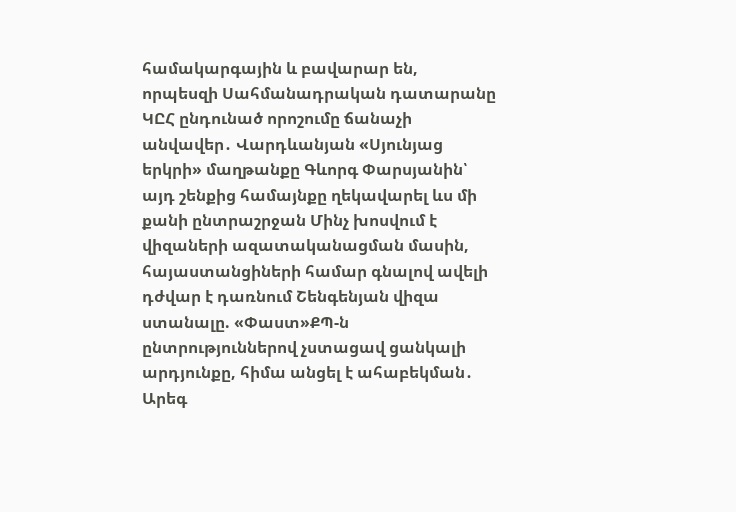համակարգային և բավարար են, որպեսզի Սահմանադրական դատարանը ԿԸՀ ընդունած որոշումը ճանաչի անվավեր․ Վարդևանյան «Սյունյաց երկրի» մաղթանքը Գևորգ Փարսյանին՝ այդ շենքից համայնքը ղեկավարել ևս մի քանի ընտրաշրջան Մինչ խոսվում է վիզաների ազատականացման մասին, հայաստանցիների համար գնալով ավելի դժվար է դառնում Շենգենյան վիզա ստանալը. «Փաստ»ՔՊ-ն ընտրություններով չստացավ ցանկալի արդյունքը, հիմա անցել է ահաբեկման․ Արեգ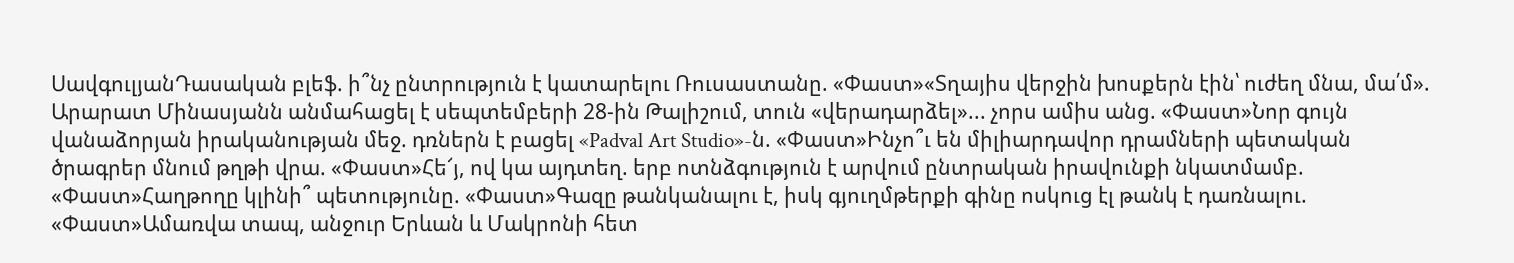ՍավգուլյանԴասական բլեֆ. ի՞նչ ընտրություն է կատարելու Ռուսաստանը. «Փաստ»«Տղայիս վերջին խոսքերն էին՝ ուժեղ մնա, մա՛մ». Արարատ Մինասյանն անմահացել է սեպտեմբերի 28-ին Թալիշում, տուն «վերադարձել»... չորս ամիս անց. «Փաստ»Նոր գույն վանաձորյան իրականության մեջ. դռներն է բացել «Padval Art Studio»-ն. «Փաստ»Ինչո՞ւ են միլիարդավոր դրամների պետական ծրագրեր մնում թղթի վրա. «Փաստ»Հե՜յ, ով կա այդտեղ. երբ ոտնձգություն է արվում ընտրական իրավունքի նկատմամբ. «Փաստ»Հաղթողը կլինի՞ պետությունը. «Փաստ»Գազը թանկանալու է, իսկ գյուղմթերքի գինը ոսկուց էլ թանկ է դառնալու. «Փաստ»Ամառվա տապ, անջուր Երևան և Մակրոնի հետ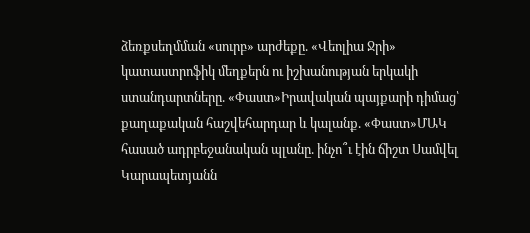ձեռքսեղմման «սուրբ» արժեքը. «Վեոլիա Ջրի» կատաստրոֆիկ մեղքերն ու իշխանության երկակի ստանդարտները. «Փաստ»Իրավական պայքարի դիմաց՝ քաղաքական հաշվեհարդար և կալանք. «Փաստ»ՄԱԿ հասած ադրբեջանական պլանը. ինչո՞ւ էին ճիշտ Սամվել Կարապետյանն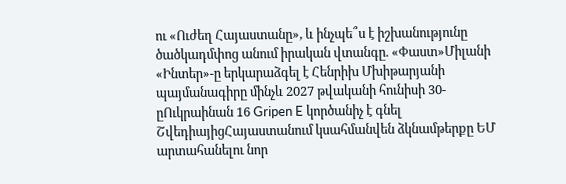ու «Ուժեղ Հայաստանը», և ինչպե՞ս է իշխանությունը ծածկադմփոց անում իրական վտանգը. «Փաստ»Միլանի «Ինտեր»-ը երկարաձգել է Հենրիխ Մխիթարյանի պայմանագիրը մինչև 2027 թվականի հունիսի 30-ըՈւկրաինան 16 Gripen E կործանիչ է գնել ՇվեդիայիցՀայաստանում կսահմանվեն ձկնամթերքը ԵՄ արտահանելու նոր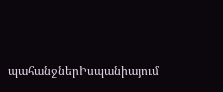պահանջներԻսպանիայում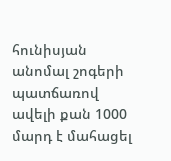հունիսյան անոմալ շոգերի պատճառով ավելի քան 1000 մարդ է մահացել